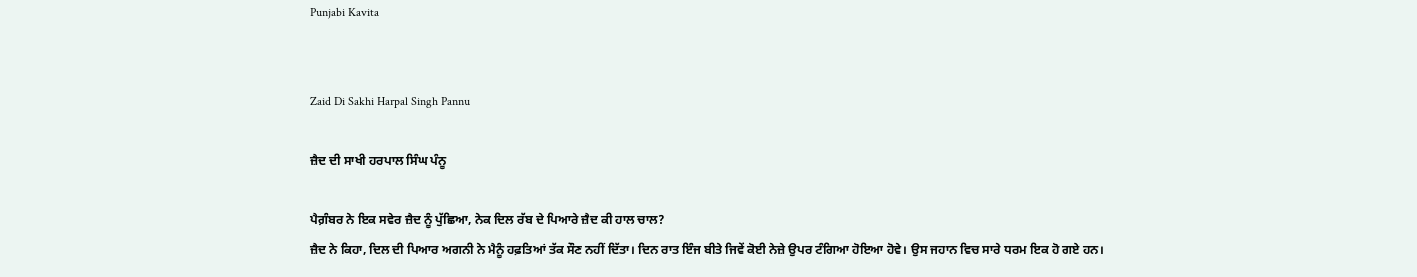Punjabi Kavita


Zaid Di Sakhi Harpal Singh Pannu

ਜ਼ੈਦ ਦੀ ਸਾਖੀ ਹਰਪਾਲ ਸਿੰਘ ਪੰਨੂ

ਪੈਗ਼ੰਬਰ ਨੇ ਇਕ ਸਵੇਰ ਜ਼ੈਦ ਨੂੰ ਪੁੱਛਿਆ, ਨੇਕ ਦਿਲ ਰੱਬ ਦੇ ਪਿਆਰੇ ਜ਼ੈਦ ਕੀ ਹਾਲ ਚਾਲ?
ਜ਼ੈਦ ਨੇ ਕਿਹਾ, ਦਿਲ ਦੀ ਪਿਆਰ ਅਗਨੀ ਨੇ ਮੈਨੂੰ ਹਫ਼ਤਿਆਂ ਤੱਕ ਸੌਣ ਨਹੀਂ ਦਿੱਤਾ। ਦਿਨ ਰਾਤ ਇੰਜ ਬੀਤੇ ਜਿਵੇਂ ਕੋਈ ਨੇਜ਼ੇ ਉਪਰ ਟੰਗਿਆ ਹੋਇਆ ਹੋਵੇ। ਉਸ ਜਹਾਨ ਵਿਚ ਸਾਰੇ ਧਰਮ ਇਕ ਹੋ ਗਏ ਹਨ।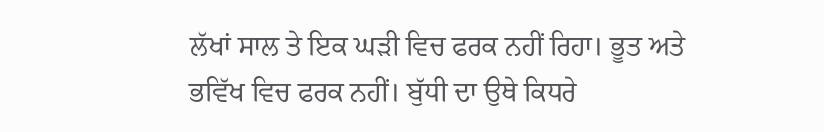ਲੱਖਾਂ ਸਾਲ ਤੇ ਇਕ ਘੜੀ ਵਿਚ ਫਰਕ ਨਹੀਂ ਰਿਹਾ। ਭੂਤ ਅਤੇ ਭਵਿੱਖ ਵਿਚ ਫਰਕ ਨਹੀਂ। ਬੁੱਧੀ ਦਾ ਉਥੇ ਕਿਧਰੇ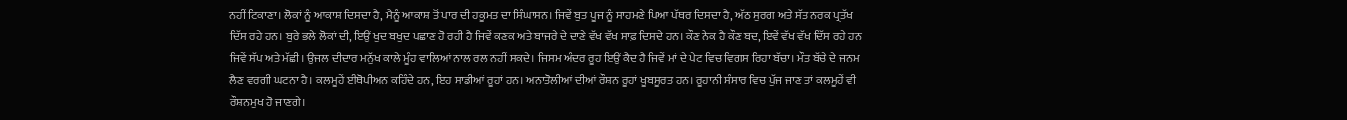ਨਹੀਂ ਟਿਕਾਣਾ। ਲੋਕਾਂ ਨੂੰ ਆਕਾਸ਼ ਦਿਸਦਾ ਹੈ, ਮੈਨੂੰ ਆਕਾਸ਼ ਤੋਂ ਪਾਰ ਦੀ ਹਕੂਮਤ ਦਾ ਸਿੰਘਾਸਨ। ਜਿਵੇਂ ਬੁਤ ਪੂਜ ਨੂੰ ਸਾਹਮਣੇ ਪਿਆ ਪੱਥਰ ਦਿਸਦਾ ਹੈ, ਅੱਠ ਸੁਰਗ ਅਤੇ ਸੱਤ ਨਰਕ ਪ੍ਰਤੱਖ ਦਿੱਸ ਰਹੇ ਹਨ। ਬੁਰੇ ਭਲੇ ਲੋਕਾਂ ਦੀ, ਇਉਂ ਖੁਦ ਬਖੁਦ ਪਛਾਣ ਹੋ ਰਹੀ ਹੈ ਜਿਵੇਂ ਕਣਕ ਅਤੇ ਬਾਜਰੇ ਦੇ ਦਾਣੇ ਵੱਖ ਵੱਖ ਸਾਫ਼ ਦਿਸਦੇ ਹਨ। ਕੌਣ ਨੇਕ ਹੈ ਕੌਣ ਬਦ, ਇਵੇਂ ਵੱਖ ਵੱਖ ਦਿੱਸ ਰਹੇ ਹਨ ਜਿਵੇਂ ਸੱਪ ਅਤੇ ਮੱਛੀ। ਉਜਲ ਦੀਦਾਰ ਮਨੁੱਖ ਕਾਲੇ ਮੂੰਹ ਵਾਲਿਆਂ ਨਾਲ ਰਲ ਨਹੀਂ ਸਕਦੇ। ਜਿਸਮ ਅੰਦਰ ਰੂਹ ਇਉਂ ਕੈਦ ਹੈ ਜਿਵੇਂ ਮਾਂ ਦੇ ਪੇਟ ਵਿਚ ਵਿਗਸ ਰਿਹਾ ਬੱਚਾ। ਮੌਤ ਬੱਚੇ ਦੇ ਜਨਮ ਲੈਣ ਵਰਗੀ ਘਟਨਾ ਹੈ। ਕਲਮੂਹੇਂ ਈਥੋਪੀਅਨ ਕਹਿੰਦੇ ਹਨ, ਇਹ ਸਾਡੀਆਂ ਰੂਹਾਂ ਹਨ। ਅਨਾਤੋਲੀਆਂ ਦੀਆਂ ਰੌਸ਼ਨ ਰੂਹਾਂ ਖੂਬਸੂਰਤ ਹਨ। ਰੂਹਾਨੀ ਸੰਸਾਰ ਵਿਚ ਪੁੱਜ ਜਾਣ ਤਾਂ ਕਲਮੂਹੇਂ ਵੀ ਰੌਸ਼ਨਮੁਖ ਹੋ ਜਾਣਗੇ।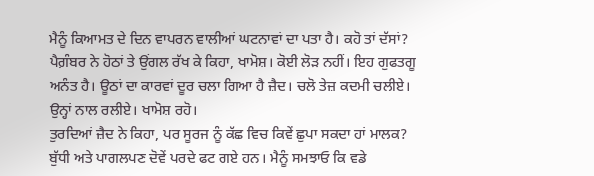ਮੈਨੂੰ ਕਿਆਮਤ ਦੇ ਦਿਨ ਵਾਪਰਨ ਵਾਲੀਆਂ ਘਟਨਾਵਾਂ ਦਾ ਪਤਾ ਹੈ। ਕਹੋ ਤਾਂ ਦੱਸਾਂ?
ਪੈਗ਼ੰਬਰ ਨੇ ਹੋਠਾਂ ਤੇ ਉਂਗਲ ਰੱਖ ਕੇ ਕਿਹਾ, ਖਾਮੋਸ਼। ਕੋਈ ਲੋੜ ਨਹੀਂ। ਇਹ ਗੁਫਤਗੂ ਅਨੰਤ ਹੈ। ਊਠਾਂ ਦਾ ਕਾਰਵਾਂ ਦੂਰ ਚਲਾ ਗਿਆ ਹੈ ਜ਼ੈਦ। ਚਲੋ ਤੇਜ਼ ਕਦਮੀ ਚਲੀਏ। ਉਨ੍ਹਾਂ ਨਾਲ ਰਲੀਏ। ਖਾਮੋਸ਼ ਰਹੋ।
ਤੁਰਦਿਆਂ ਜ਼ੈਦ ਨੇ ਕਿਹਾ, ਪਰ ਸੂਰਜ ਨੂੰ ਕੱਛ ਵਿਚ ਕਿਵੇਂ ਛੁਪਾ ਸਕਦਾ ਹਾਂ ਮਾਲਕ? ਬੁੱਧੀ ਅਤੇ ਪਾਗਲਪਣ ਦੋਵੇਂ ਪਰਦੇ ਫਟ ਗਏ ਹਨ। ਮੈਨੂੰ ਸਮਝਾਓ ਕਿ ਵਡੇ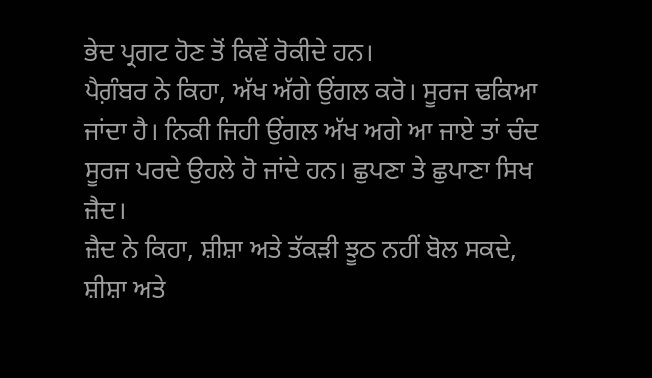ਭੇਦ ਪ੍ਰਗਟ ਹੋਣ ਤੋਂ ਕਿਵੇਂ ਰੋਕੀਦੇ ਹਨ।
ਪੈਗ਼ੰਬਰ ਨੇ ਕਿਹਾ, ਅੱਖ ਅੱਗੇ ਉਂਗਲ ਕਰੋ। ਸੂਰਜ ਢਕਿਆ ਜਾਂਦਾ ਹੈ। ਨਿਕੀ ਜਿਹੀ ਉਂਗਲ ਅੱਖ ਅਗੇ ਆ ਜਾਏ ਤਾਂ ਚੰਦ ਸੂਰਜ ਪਰਦੇ ਉਹਲੇ ਹੋ ਜਾਂਦੇ ਹਨ। ਛੁਪਣਾ ਤੇ ਛੁਪਾਣਾ ਸਿਖ ਜ਼ੈਦ।
ਜ਼ੈਦ ਨੇ ਕਿਹਾ, ਸ਼ੀਸ਼ਾ ਅਤੇ ਤੱਕੜੀ ਝੂਠ ਨਹੀਂ ਬੋਲ ਸਕਦੇ, ਸ਼ੀਸ਼ਾ ਅਤੇ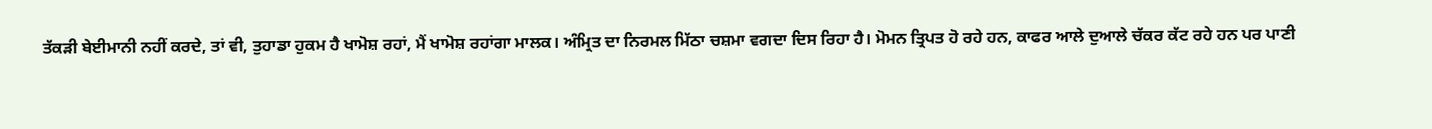ਤੱਕੜੀ ਬੇਈਮਾਨੀ ਨਹੀਂ ਕਰਦੇ, ਤਾਂ ਵੀ, ਤੁਹਾਡਾ ਹੁਕਮ ਹੈ ਖਾਮੋਸ਼ ਰਹਾਂ, ਮੈਂ ਖਾਮੋਸ਼ ਰਹਾਂਗਾ ਮਾਲਕ। ਅੰਮ੍ਰਿਤ ਦਾ ਨਿਰਮਲ ਮਿੱਠਾ ਚਸ਼ਮਾ ਵਗਦਾ ਦਿਸ ਰਿਹਾ ਹੈ। ਮੋਮਨ ਤ੍ਰਿਪਤ ਹੋ ਰਹੇ ਹਨ, ਕਾਫਰ ਆਲੇ ਦੁਆਲੇ ਚੱਕਰ ਕੱਟ ਰਹੇ ਹਨ ਪਰ ਪਾਣੀ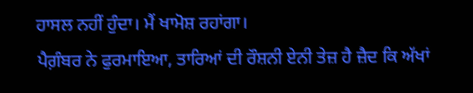ਹਾਸਲ ਨਹੀਂ ਹੁੰਦਾ। ਮੈਂ ਖਾਮੋਸ਼ ਰਹਾਂਗਾ।
ਪੈਗ਼ੰਬਰ ਨੇ ਫੁਰਮਾਇਆ, ਤਾਰਿਆਂ ਦੀ ਰੌਸ਼ਨੀ ਏਨੀ ਤੇਜ਼ ਹੈ ਜ਼ੈਦ ਕਿ ਅੱਖਾਂ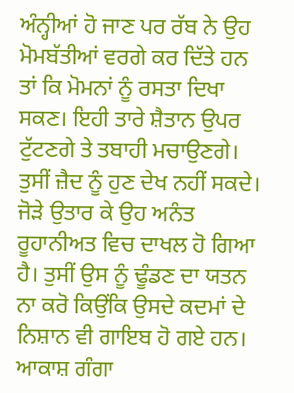ਅੰਨ੍ਹੀਆਂ ਹੋ ਜਾਣ ਪਰ ਰੱਬ ਨੇ ਉਹ ਮੋਮਬੱਤੀਆਂ ਵਰਗੇ ਕਰ ਦਿੱਤੇ ਹਨ ਤਾਂ ਕਿ ਮੋਮਨਾਂ ਨੂੰ ਰਸਤਾ ਦਿਖਾ ਸਕਣ। ਇਹੀ ਤਾਰੇ ਸ਼ੈਤਾਨ ਉਪਰ ਟੁੱਟਣਗੇ ਤੇ ਤਬਾਹੀ ਮਚਾਉਣਗੇ।
ਤੁਸੀਂ ਜ਼ੈਦ ਨੂੰ ਹੁਣ ਦੇਖ ਨਹੀਂ ਸਕਦੇ। ਜੋੜੇ ਉਤਾਰ ਕੇ ਉਹ ਅਨੰਤ ਰੂਹਾਨੀਅਤ ਵਿਚ ਦਾਖਲ ਹੋ ਗਿਆ ਹੈ। ਤੁਸੀਂ ਉਸ ਨੂੰ ਢੂੰਡਣ ਦਾ ਯਤਨ ਨਾ ਕਰੋ ਕਿਉਂਕਿ ਉਸਦੇ ਕਦਮਾਂ ਦੇ ਨਿਸ਼ਾਨ ਵੀ ਗਾਇਬ ਹੋ ਗਏ ਹਨ। ਆਕਾਸ਼ ਗੰਗਾ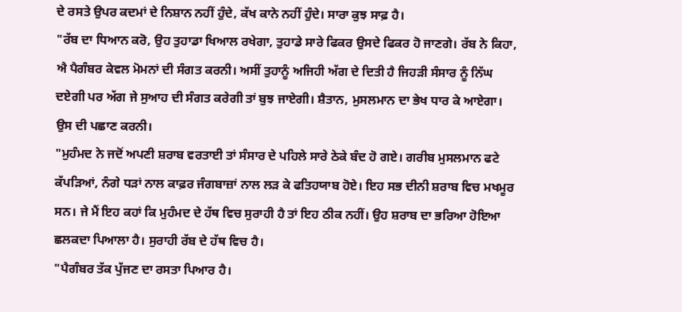ਦੇ ਰਸਤੇ ਉਪਰ ਕਦਮਾਂ ਦੇ ਨਿਸ਼ਾਨ ਨਹੀਂ ਹੁੰਦੇ, ਕੱਖ ਕਾਨੇ ਨਹੀਂ ਹੁੰਦੇ। ਸਾਰਾ ਕੁਝ ਸਾਫ਼ ਹੈ।
"ਰੱਬ ਦਾ ਧਿਆਨ ਕਰੋ, ਉਹ ਤੁਹਾਡਾ ਖਿਆਲ ਰਖੇਗਾ, ਤੁਹਾਡੇ ਸਾਰੇ ਫਿਕਰ ਉਸਦੇ ਫਿਕਰ ਹੋ ਜਾਣਗੇ। ਰੱਬ ਨੇ ਕਿਹਾ, ਐ ਪੈਗੰਬਰ ਕੇਵਲ ਮੋਮਨਾਂ ਦੀ ਸੰਗਤ ਕਰਨੀ। ਅਸੀਂ ਤੁਹਾਨੂੰ ਅਜਿਹੀ ਅੱਗ ਦੇ ਦਿਤੀ ਹੈ ਜਿਹੜੀ ਸੰਸਾਰ ਨੂੰ ਨਿੱਘ ਦਏਗੀ ਪਰ ਅੱਗ ਜੇ ਸੁਆਹ ਦੀ ਸੰਗਤ ਕਰੇਗੀ ਤਾਂ ਬੁਝ ਜਾਏਗੀ। ਸ਼ੈਤਾਨ, ਮੁਸਲਮਾਨ ਦਾ ਭੇਖ ਧਾਰ ਕੇ ਆਏਗਾ। ਉਸ ਦੀ ਪਛਾਣ ਕਰਨੀ।
"ਮੁਹੰਮਦ ਨੇ ਜਦੋਂ ਅਪਣੀ ਸ਼ਰਾਬ ਵਰਤਾਈ ਤਾਂ ਸੰਸਾਰ ਦੇ ਪਹਿਲੇ ਸਾਰੇ ਠੇਕੇ ਬੰਦ ਹੋ ਗਏ। ਗਰੀਬ ਮੁਸਲਮਾਨ ਫਟੇ ਕੱਪੜਿਆਂ, ਨੰਗੇ ਧੜਾਂ ਨਾਲ ਕਾਫ਼ਰ ਜੰਗਬਾਜ਼ਾਂ ਨਾਲ ਲੜ ਕੇ ਫਤਿਹਯਾਬ ਹੋਏ। ਇਹ ਸਭ ਦੀਨੀ ਸ਼ਰਾਬ ਵਿਚ ਮਖਮੂਰ ਸਨ। ਜੇ ਮੈਂ ਇਹ ਕਹਾਂ ਕਿ ਮੁਹੰਮਦ ਦੇ ਹੱਥ ਵਿਚ ਸੁਰਾਹੀ ਹੈ ਤਾਂ ਇਹ ਠੀਕ ਨਹੀਂ। ਉਹ ਸ਼ਰਾਬ ਦਾ ਭਰਿਆ ਹੋਇਆ ਛਲਕਦਾ ਪਿਆਲਾ ਹੈ। ਸੁਰਾਹੀ ਰੱਬ ਦੇ ਹੱਥ ਵਿਚ ਹੈ।
"ਪੈਗੰਬਰ ਤੱਕ ਪੁੱਜਣ ਦਾ ਰਸਤਾ ਪਿਆਰ ਹੈ।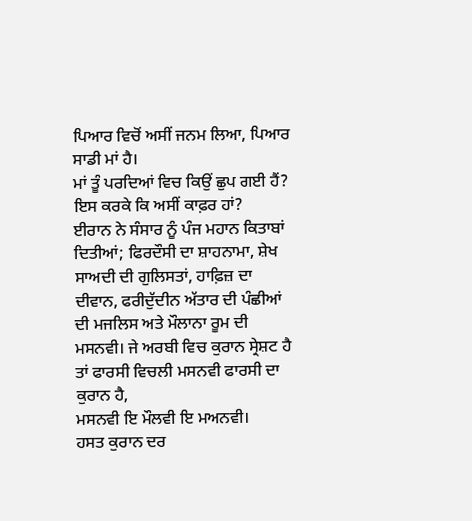ਪਿਆਰ ਵਿਚੋਂ ਅਸੀਂ ਜਨਮ ਲਿਆ, ਪਿਆਰ ਸਾਡੀ ਮਾਂ ਹੈ।
ਮਾਂ ਤੂੰ ਪਰਦਿਆਂ ਵਿਚ ਕਿਉਂ ਛੁਪ ਗਈ ਹੈਂ?
ਇਸ ਕਰਕੇ ਕਿ ਅਸੀਂ ਕਾਫ਼ਰ ਹਾਂ?
ਈਰਾਨ ਨੇ ਸੰਸਾਰ ਨੂੰ ਪੰਜ ਮਹਾਨ ਕਿਤਾਬਾਂ ਦਿਤੀਆਂ; ਫਿਰਦੌਸੀ ਦਾ ਸ਼ਾਹਨਾਮਾ, ਸ਼ੇਖ ਸਾਅਦੀ ਦੀ ਗੁਲਿਸਤਾਂ, ਹਾਫ਼ਿਜ਼ ਦਾ ਦੀਵਾਨ, ਫਰੀਦੁੱਦੀਨ ਅੱਤਾਰ ਦੀ ਪੰਛੀਆਂ ਦੀ ਮਜਲਿਸ ਅਤੇ ਮੌਲਾਨਾ ਰੂਮ ਦੀ ਮਸਨਵੀ। ਜੇ ਅਰਬੀ ਵਿਚ ਕੁਰਾਨ ਸ੍ਰੇਸ਼ਟ ਹੈ ਤਾਂ ਫਾਰਸੀ ਵਿਚਲੀ ਮਸਨਵੀ ਫਾਰਸੀ ਦਾ ਕੁਰਾਨ ਹੈ,
ਮਸਨਵੀ ਇ ਮੌਲਵੀ ਇ ਮਅਨਵੀ।
ਹਸਤ ਕੁਰਾਨ ਦਰ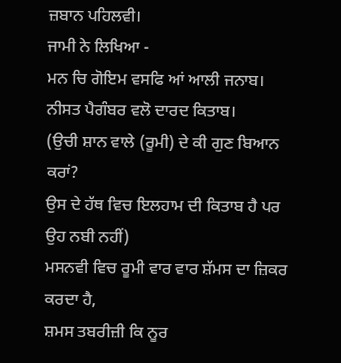ਜ਼ਬਾਨ ਪਹਿਲਵੀ।
ਜਾਮੀ ਨੇ ਲਿਖਿਆ -
ਮਨ ਚਿ ਗੋਇਮ ਵਸਫਿ ਆਂ ਆਲੀ ਜਨਾਬ।
ਨੀਸਤ ਪੈਗੰਬਰ ਵਲੋ ਦਾਰਦ ਕਿਤਾਬ।
(ਉਚੀ ਸ਼ਾਨ ਵਾਲੇ (ਰੂਮੀ) ਦੇ ਕੀ ਗੁਣ ਬਿਆਨ ਕਰਾਂ?
ਉਸ ਦੇ ਹੱਥ ਵਿਚ ਇਲਹਾਮ ਦੀ ਕਿਤਾਬ ਹੈ ਪਰ ਉਹ ਨਬੀ ਨਹੀਂ)
ਮਸਨਵੀ ਵਿਚ ਰੂਮੀ ਵਾਰ ਵਾਰ ਸ਼ੱਮਸ ਦਾ ਜ਼ਿਕਰ ਕਰਦਾ ਹੈ,
ਸ਼ਮਸ ਤਬਰੀਜ਼ੀ ਕਿ ਨੂਰ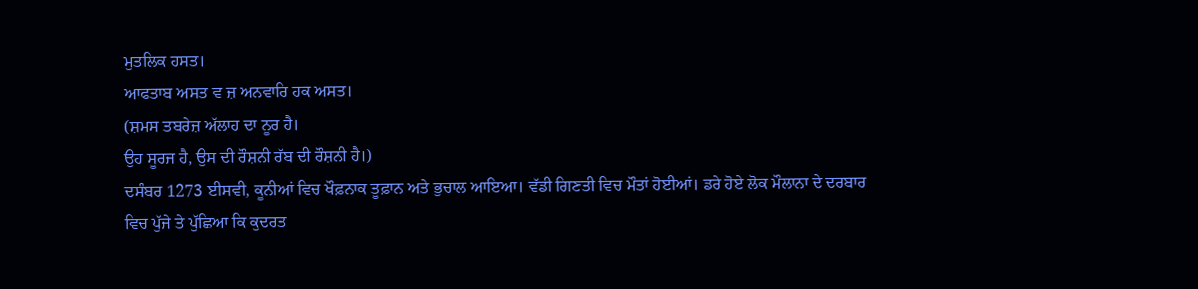ਮੁਤਲਿਕ ਹਸਤ।
ਆਫਤਾਬ ਅਸਤ ਵ ਜ਼ ਅਨਵਾਰਿ ਹਕ ਅਸਤ।
(ਸ਼ਮਸ ਤਬਰੇਜ਼ ਅੱਲਾਹ ਦਾ ਨੂਰ ਹੈ।
ਉਹ ਸੂਰਜ ਹੈ, ਉਸ ਦੀ ਰੌਸ਼ਨੀ ਰੱਬ ਦੀ ਰੌਸ਼ਨੀ ਹੈ।)
ਦਸੰਬਰ 1273 ਈਸਵੀ, ਕੂਨੀਆਂ ਵਿਚ ਖੌਫ਼ਨਾਕ ਤੂਫ਼ਾਨ ਅਤੇ ਭੁਚਾਲ ਆਇਆ। ਵੱਡੀ ਗਿਣਤੀ ਵਿਚ ਮੌਤਾਂ ਹੋਈਆਂ। ਡਰੇ ਹੋਏ ਲੋਕ ਮੌਲਾਨਾ ਦੇ ਦਰਬਾਰ ਵਿਚ ਪੁੱਜੇ ਤੇ ਪੁੱਛਿਆ ਕਿ ਕੁਦਰਤ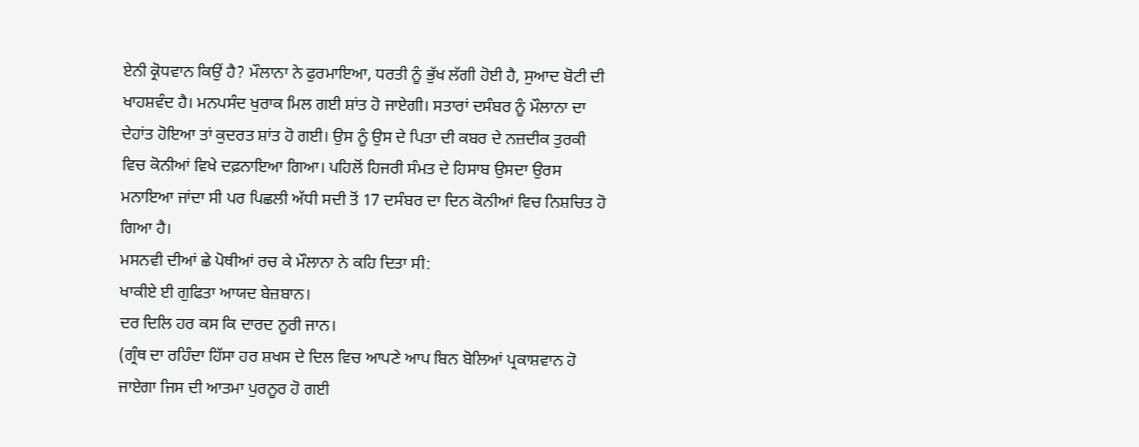ਏਨੀ ਕ੍ਰੋਧਵਾਨ ਕਿਉਂ ਹੈ? ਮੌਲਾਨਾ ਨੇ ਫੁਰਮਾਇਆ, ਧਰਤੀ ਨੂੰ ਭੁੱਖ ਲੱਗੀ ਹੋਈ ਹੈ, ਸੁਆਦ ਬੋਟੀ ਦੀ ਖਾਹਸ਼ਵੰਦ ਹੈ। ਮਨਪਸੰਦ ਖੁਰਾਕ ਮਿਲ ਗਈ ਸ਼ਾਂਤ ਹੋ ਜਾਏਗੀ। ਸਤਾਰਾਂ ਦਸੰਬਰ ਨੂੰ ਮੌਲਾਨਾ ਦਾ ਦੇਹਾਂਤ ਹੋਇਆ ਤਾਂ ਕੁਦਰਤ ਸ਼ਾਂਤ ਹੋ ਗਈ। ਉਸ ਨੂੰ ਉਸ ਦੇ ਪਿਤਾ ਦੀ ਕਬਰ ਦੇ ਨਜ਼ਦੀਕ ਤੁਰਕੀ ਵਿਚ ਕੋਨੀਆਂ ਵਿਖੇ ਦਫ਼ਨਾਇਆ ਗਿਆ। ਪਹਿਲੋਂ ਹਿਜਰੀ ਸੰਮਤ ਦੇ ਹਿਸਾਬ ਉਸਦਾ ਉਰਸ ਮਨਾਇਆ ਜਾਂਦਾ ਸੀ ਪਰ ਪਿਛਲੀ ਅੱਧੀ ਸਦੀ ਤੋਂ 17 ਦਸੰਬਰ ਦਾ ਦਿਨ ਕੋਨੀਆਂ ਵਿਚ ਨਿਸ਼ਚਿਤ ਹੋ ਗਿਆ ਹੈ।
ਮਸਨਵੀ ਦੀਆਂ ਛੇ ਪੋਥੀਆਂ ਰਚ ਕੇ ਮੌਲਾਨਾ ਨੇ ਕਹਿ ਦਿਤਾ ਸੀ:
ਖਾਕੀਏ ਈ ਗੁਫਿਤਾ ਆਯਦ ਬੇਜ਼ਬਾਨ।
ਦਰ ਦਿਲਿ ਹਰ ਕਸ ਕਿ ਦਾਰਦ ਨੂਰੀ ਜਾਨ।
(ਗ੍ਰੰਥ ਦਾ ਰਹਿੰਦਾ ਹਿੱਸਾ ਹਰ ਸ਼ਖਸ ਦੇ ਦਿਲ ਵਿਚ ਆਪਣੇ ਆਪ ਬਿਨ ਬੋਲਿਆਂ ਪ੍ਰਕਾਸ਼ਵਾਨ ਹੋ ਜਾਏਗਾ ਜਿਸ ਦੀ ਆਤਮਾ ਪੁਰਨੂਰ ਹੋ ਗਈ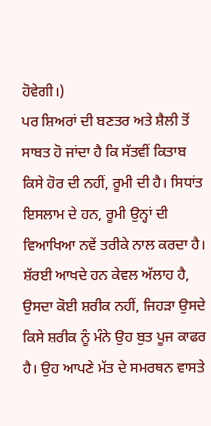ਹੋਵੇਗੀ।)
ਪਰ ਸ਼ਿਅਰਾਂ ਦੀ ਬਣਤਰ ਅਤੇ ਸ਼ੈਲੀ ਤੋਂ ਸਾਬਤ ਹੋ ਜਾਂਦਾ ਹੈ ਕਿ ਸੱਤਵੀਂ ਕਿਤਾਬ ਕਿਸੇ ਹੋਰ ਦੀ ਨਹੀਂ, ਰੂਮੀ ਦੀ ਹੈ। ਸਿਧਾਂਤ ਇਸਲਾਮ ਦੇ ਹਨ, ਰੂਮੀ ਉਨ੍ਹਾਂ ਦੀ ਵਿਆਖਿਆ ਨਵੇਂ ਤਰੀਕੇ ਨਾਲ ਕਰਦਾ ਹੈ। ਸ਼ੱਰਈ ਆਖਦੇ ਹਨ ਕੇਵਲ ਅੱਲਾਹ ਹੈ, ਉਸਦਾ ਕੋਈ ਸ਼ਰੀਕ ਨਹੀਂ, ਜਿਹੜਾ ਉਸਦੇ ਕਿਸੇ ਸ਼ਰੀਕ ਨੂੰ ਮੰਨੇ ਉਹ ਬੁਤ ਪੂਜ ਕਾਫਰ ਹੈ। ਉਹ ਆਪਣੇ ਮੱਤ ਦੇ ਸਮਰਥਨ ਵਾਸਤੇ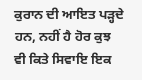ਕੁਰਾਨ ਦੀ ਆਇਤ ਪੜ੍ਹਦੇ ਹਨ, ਨਹੀਂ ਹੈ ਹੋਰ ਕੁਝ ਵੀ ਕਿਤੇ ਸਿਵਾਇ ਇਕ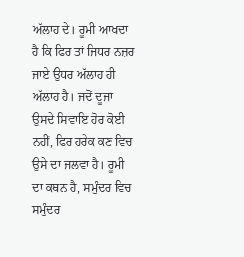ਅੱਲਾਹ ਦੇ। ਰੂਮੀ ਆਖਦਾ ਹੈ ਕਿ ਫਿਰ ਤਾਂ ਜਿਧਰ ਨਜ਼ਰ ਜਾਏ ਉਧਰ ਅੱਲਾਹ ਹੀ ਅੱਲਾਹ ਹੈ। ਜਦੋਂ ਦੂਜਾ ਉਸਦੇ ਸਿਵਾਇ ਹੋਰ ਕੋਈ ਨਹੀਂ, ਫਿਰ ਹਰੇਕ ਕਣ ਵਿਚ ਉਸੇ ਦਾ ਜਲਵਾ ਹੈ। ਰੂਮੀ ਦਾ ਕਥਨ ਹੈ, ਸਮੁੰਦਰ ਵਿਚ ਸਮੁੰਦਰ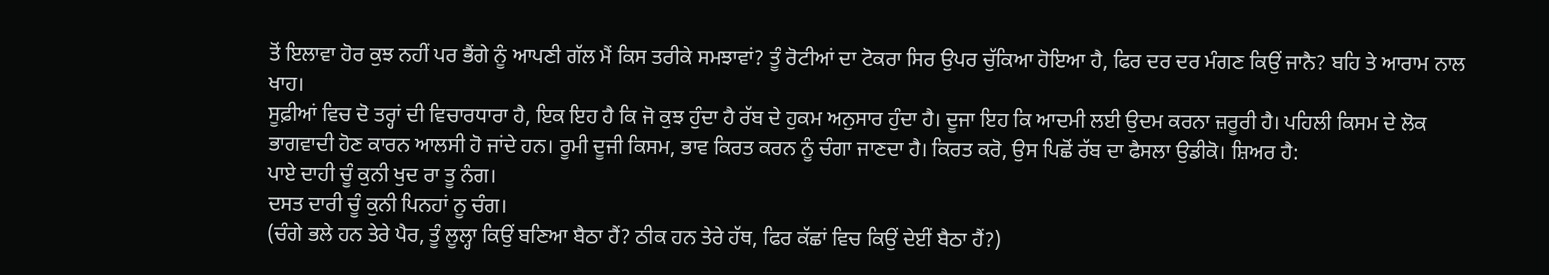ਤੋਂ ਇਲਾਵਾ ਹੋਰ ਕੁਝ ਨਹੀਂ ਪਰ ਭੈਂਗੇ ਨੂੰ ਆਪਣੀ ਗੱਲ ਮੈਂ ਕਿਸ ਤਰੀਕੇ ਸਮਝਾਵਾਂ? ਤੂੰ ਰੋਟੀਆਂ ਦਾ ਟੋਕਰਾ ਸਿਰ ਉਪਰ ਚੁੱਕਿਆ ਹੋਇਆ ਹੈ, ਫਿਰ ਦਰ ਦਰ ਮੰਗਣ ਕਿਉਂ ਜਾਨੈ? ਬਹਿ ਤੇ ਆਰਾਮ ਨਾਲ ਖਾਹ।
ਸੂਫ਼ੀਆਂ ਵਿਚ ਦੋ ਤਰ੍ਹਾਂ ਦੀ ਵਿਚਾਰਧਾਰਾ ਹੈ, ਇਕ ਇਹ ਹੈ ਕਿ ਜੋ ਕੁਝ ਹੁੰਦਾ ਹੈ ਰੱਬ ਦੇ ਹੁਕਮ ਅਨੁਸਾਰ ਹੁੰਦਾ ਹੈ। ਦੂਜਾ ਇਹ ਕਿ ਆਦਮੀ ਲਈ ਉਦਮ ਕਰਨਾ ਜ਼ਰੂਰੀ ਹੈ। ਪਹਿਲੀ ਕਿਸਮ ਦੇ ਲੋਕ ਭਾਗਵਾਦੀ ਹੋਣ ਕਾਰਨ ਆਲਸੀ ਹੋ ਜਾਂਦੇ ਹਨ। ਰੂਮੀ ਦੂਜੀ ਕਿਸਮ, ਭਾਵ ਕਿਰਤ ਕਰਨ ਨੂੰ ਚੰਗਾ ਜਾਣਦਾ ਹੈ। ਕਿਰਤ ਕਰੋ, ਉਸ ਪਿਛੋਂ ਰੱਬ ਦਾ ਫੈਸਲਾ ਉਡੀਕੋ। ਸ਼ਿਅਰ ਹੈ:
ਪਾਏ ਦਾਹੀ ਚੂੰ ਕੁਨੀ ਖੁਦ ਰਾ ਤੂ ਨੰਗ।
ਦਸਤ ਦਾਰੀ ਚੂੰ ਕੁਨੀ ਪਿਨਹਾਂ ਨੂ ਚੰਗ।
(ਚੰਗੇ ਭਲੇ ਹਨ ਤੇਰੇ ਪੈਰ, ਤੂੰ ਲੂਲ੍ਹਾ ਕਿਉਂ ਬਣਿਆ ਬੈਠਾ ਹੈਂ? ਠੀਕ ਹਨ ਤੇਰੇ ਹੱਥ, ਫਿਰ ਕੱਛਾਂ ਵਿਚ ਕਿਉਂ ਦੇਈਂ ਬੈਠਾ ਹੈਂ?)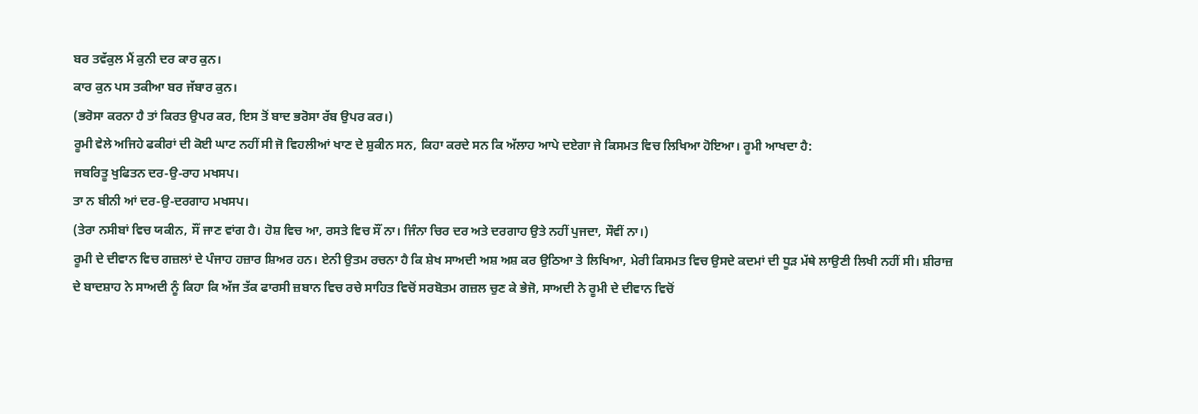ਬਰ ਤਵੱਕੁਲ ਮੈਂ ਕੁਨੀ ਦਰ ਕਾਰ ਕੁਨ।
ਕਾਰ ਕੁਨ ਪਸ ਤਕੀਆ ਬਰ ਜੱਬਾਰ ਕੁਨ।
(ਭਰੋਸਾ ਕਰਨਾ ਹੈ ਤਾਂ ਕਿਰਤ ਉਪਰ ਕਰ, ਇਸ ਤੋਂ ਬਾਦ ਭਰੋਸਾ ਰੱਬ ਉਪਰ ਕਰ।)
ਰੂਮੀ ਵੇਲੇ ਅਜਿਹੇ ਫਕੀਰਾਂ ਦੀ ਕੋਈ ਘਾਟ ਨਹੀਂ ਸੀ ਜੋ ਵਿਹਲੀਆਂ ਖਾਣ ਦੇ ਸ਼ੁਕੀਨ ਸਨ, ਕਿਹਾ ਕਰਦੇ ਸਨ ਕਿ ਅੱਲਾਹ ਆਪੇ ਦਏਗਾ ਜੇ ਕਿਸਮਤ ਵਿਚ ਲਿਖਿਆ ਹੋਇਆ। ਰੂਮੀ ਆਖਦਾ ਹੈ:
ਜਬਰਿਤੂ ਖੁਫਿਤਨ ਦਰ-ਉ-ਰਾਹ ਮਖਸਪ।
ਤਾ ਨ ਬੀਨੀ ਆਂ ਦਰ-ਉ-ਦਰਗਾਹ ਮਖਸਪ।
(ਤੇਰਾ ਨਸੀਬਾਂ ਵਿਚ ਯਕੀਨ, ਸੌਂ ਜਾਣ ਵਾਂਗ ਹੈ। ਹੋਸ਼ ਵਿਚ ਆ, ਰਸਤੇ ਵਿਚ ਸੌਂ ਨਾ। ਜਿੰਨਾ ਚਿਰ ਦਰ ਅਤੇ ਦਰਗਾਹ ਉਤੇ ਨਹੀਂ ਪੁਜਦਾ, ਸੌਵੀਂ ਨਾ।)
ਰੂਮੀ ਦੇ ਦੀਵਾਨ ਵਿਚ ਗਜ਼ਲਾਂ ਦੇ ਪੰਜਾਹ ਹਜ਼ਾਰ ਸ਼ਿਅਰ ਹਨ। ਏਨੀ ਉਤਮ ਰਚਨਾ ਹੈ ਕਿ ਸ਼ੇਖ ਸਾਅਦੀ ਅਸ਼ ਅਸ਼ ਕਰ ਉਠਿਆ ਤੇ ਲਿਖਿਆ, ਮੇਰੀ ਕਿਸਮਤ ਵਿਚ ਉਸਦੇ ਕਦਮਾਂ ਦੀ ਧੂੜ ਮੱਥੇ ਲਾਉਣੀ ਲਿਖੀ ਨਹੀਂ ਸੀ। ਸ਼ੀਰਾਜ਼ ਦੇ ਬਾਦਸ਼ਾਹ ਨੇ ਸਾਅਦੀ ਨੂੰ ਕਿਹਾ ਕਿ ਅੱਜ ਤੱਕ ਫਾਰਸੀ ਜ਼ਬਾਨ ਵਿਚ ਰਚੇ ਸਾਹਿਤ ਵਿਚੋਂ ਸਰਬੋਤਮ ਗਜ਼ਲ ਚੁਣ ਕੇ ਭੇਜੋ, ਸਾਅਦੀ ਨੇ ਰੂਮੀ ਦੇ ਦੀਵਾਨ ਵਿਚੋਂ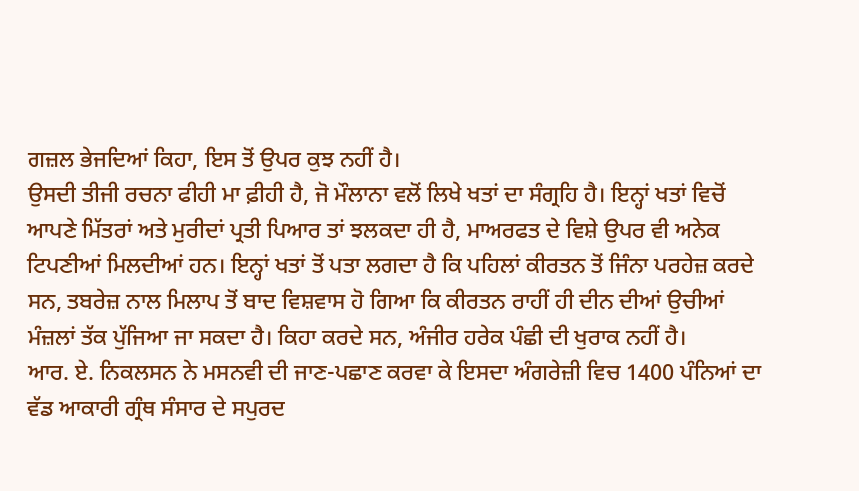ਗਜ਼ਲ ਭੇਜਦਿਆਂ ਕਿਹਾ, ਇਸ ਤੋਂ ਉਪਰ ਕੁਝ ਨਹੀਂ ਹੈ।
ਉਸਦੀ ਤੀਜੀ ਰਚਨਾ ਫੀਹੀ ਮਾ ਫ਼ੀਹੀ ਹੈ, ਜੋ ਮੌਲਾਨਾ ਵਲੋਂ ਲਿਖੇ ਖਤਾਂ ਦਾ ਸੰਗ੍ਰਹਿ ਹੈ। ਇਨ੍ਹਾਂ ਖਤਾਂ ਵਿਚੋਂ ਆਪਣੇ ਮਿੱਤਰਾਂ ਅਤੇ ਮੁਰੀਦਾਂ ਪ੍ਰਤੀ ਪਿਆਰ ਤਾਂ ਝਲਕਦਾ ਹੀ ਹੈ, ਮਾਅਰਫਤ ਦੇ ਵਿਸ਼ੇ ਉਪਰ ਵੀ ਅਨੇਕ ਟਿਪਣੀਆਂ ਮਿਲਦੀਆਂ ਹਨ। ਇਨ੍ਹਾਂ ਖਤਾਂ ਤੋਂ ਪਤਾ ਲਗਦਾ ਹੈ ਕਿ ਪਹਿਲਾਂ ਕੀਰਤਨ ਤੋਂ ਜਿੰਨਾ ਪਰਹੇਜ਼ ਕਰਦੇ ਸਨ, ਤਬਰੇਜ਼ ਨਾਲ ਮਿਲਾਪ ਤੋਂ ਬਾਦ ਵਿਸ਼ਵਾਸ ਹੋ ਗਿਆ ਕਿ ਕੀਰਤਨ ਰਾਹੀਂ ਹੀ ਦੀਨ ਦੀਆਂ ਉਚੀਆਂ ਮੰਜ਼ਲਾਂ ਤੱਕ ਪੁੱਜਿਆ ਜਾ ਸਕਦਾ ਹੈ। ਕਿਹਾ ਕਰਦੇ ਸਨ, ਅੰਜੀਰ ਹਰੇਕ ਪੰਛੀ ਦੀ ਖੁਰਾਕ ਨਹੀਂ ਹੈ।
ਆਰ. ਏ. ਨਿਕਲਸਨ ਨੇ ਮਸਨਵੀ ਦੀ ਜਾਣ-ਪਛਾਣ ਕਰਵਾ ਕੇ ਇਸਦਾ ਅੰਗਰੇਜ਼ੀ ਵਿਚ 1400 ਪੰਨਿਆਂ ਦਾ ਵੱਡ ਆਕਾਰੀ ਗ੍ਰੰਥ ਸੰਸਾਰ ਦੇ ਸਪੁਰਦ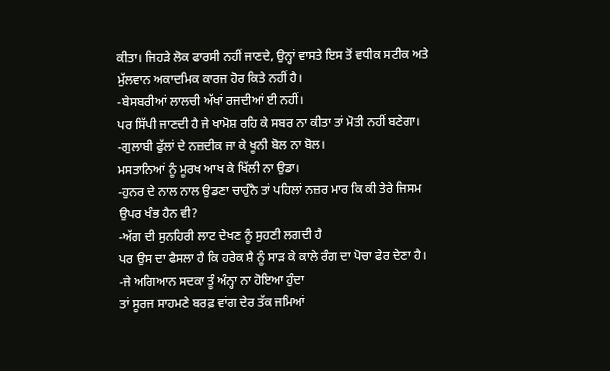ਕੀਤਾ। ਜਿਹੜੇ ਲੋਕ ਫਾਰਸੀ ਨਹੀਂ ਜਾਣਦੇ, ਉਨ੍ਹਾਂ ਵਾਸਤੇ ਇਸ ਤੋਂ ਵਧੀਕ ਸਟੀਕ ਅਤੇ ਮੁੱਲਵਾਨ ਅਕਾਦਮਿਕ ਕਾਰਜ ਹੋਰ ਕਿਤੇ ਨਹੀਂ ਹੈ।
-ਬੇਸਬਰੀਆਂ ਲਾਲਚੀ ਅੱਖਾਂ ਰਜਦੀਆਂ ਈ ਨਹੀਂ।
ਪਰ ਸਿੱਪੀ ਜਾਣਦੀ ਹੈ ਜੇ ਖਾਮੋਸ਼ ਰਹਿ ਕੇ ਸਬਰ ਨਾ ਕੀਤਾ ਤਾਂ ਮੋਤੀ ਨਹੀਂ ਬਣੇਗਾ।
-ਗੁਲਾਬੀ ਫੁੱਲਾਂ ਦੇ ਨਜ਼ਦੀਕ ਜਾ ਕੇ ਖੂਨੀ ਬੋਲ ਨਾ ਬੋਲ।
ਮਸਤਾਨਿਆਂ ਨੂੰ ਮੂਰਖ ਆਖ ਕੇ ਖਿੱਲੀ ਨਾ ਉਡਾ।
-ਹੁਨਰ ਦੇ ਨਾਲ ਨਾਲ ਉਡਣਾ ਚਾਹੁੰਨੈ ਤਾਂ ਪਹਿਲਾਂ ਨਜ਼ਰ ਮਾਰ ਕਿ ਕੀ ਤੇਰੇ ਜਿਸਮ ਉਪਰ ਖੰਭ ਹੈਨ ਵੀ?
-ਅੱਗ ਦੀ ਸੁਨਹਿਰੀ ਲਾਟ ਦੇਖਣ ਨੂੰ ਸੁਹਣੀ ਲਗਦੀ ਹੈ
ਪਰ ਉਸ ਦਾ ਫੈਸਲਾ ਹੈ ਕਿ ਹਰੇਕ ਸ਼ੈ ਨੂੰ ਸਾੜ ਕੇ ਕਾਲੇ ਰੰਗ ਦਾ ਪੋਚਾ ਫੇਰ ਦੇਣਾ ਹੈ।
-ਜੇ ਅਗਿਆਨ ਸਦਕਾ ਤੂੰ ਅੰਨ੍ਹਾ ਨਾ ਹੋਇਆ ਹੁੰਦਾ
ਤਾਂ ਸੂਰਜ ਸਾਹਮਣੇ ਬਰਫ਼ ਵਾਂਗ ਦੇਰ ਤੱਕ ਜਮਿਆਂ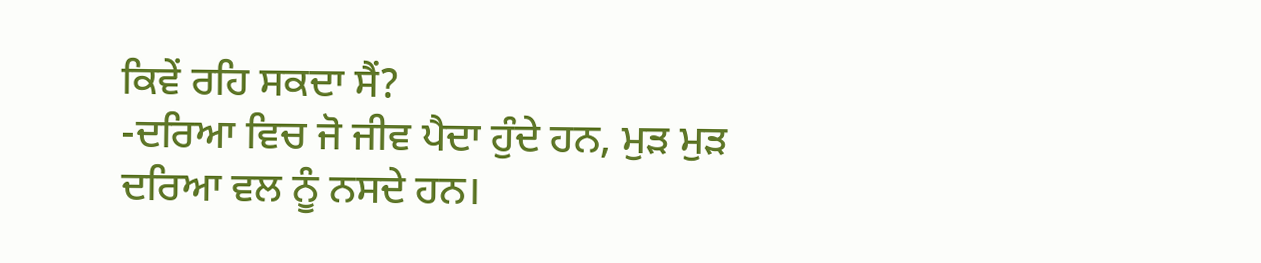ਕਿਵੇਂ ਰਹਿ ਸਕਦਾ ਸੈਂ?
-ਦਰਿਆ ਵਿਚ ਜੋ ਜੀਵ ਪੈਦਾ ਹੁੰਦੇ ਹਨ, ਮੁੜ ਮੁੜ ਦਰਿਆ ਵਲ ਨੂੰ ਨਸਦੇ ਹਨ।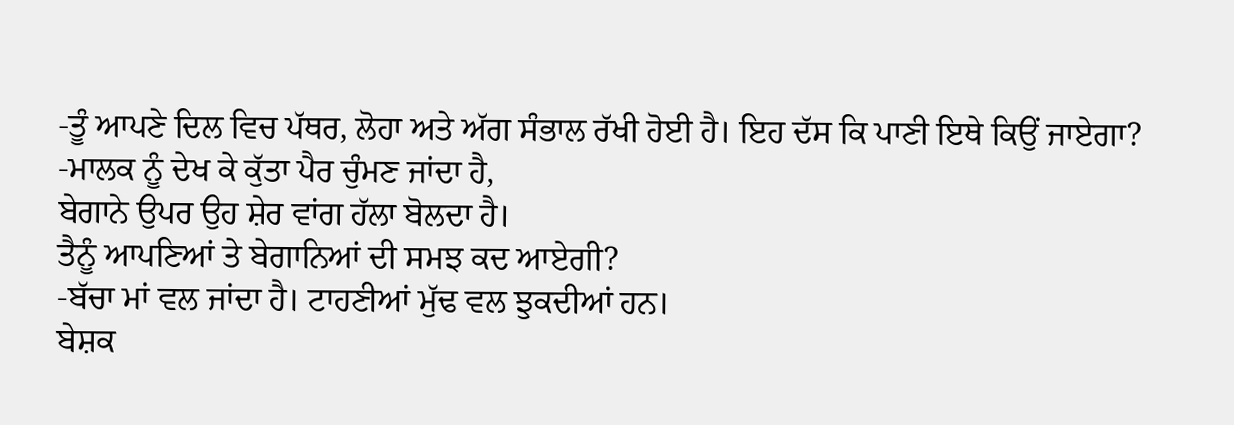-ਤੂੰ ਆਪਣੇ ਦਿਲ ਵਿਚ ਪੱਥਰ, ਲੋਹਾ ਅਤੇ ਅੱਗ ਸੰਭਾਲ ਰੱਖੀ ਹੋਈ ਹੈ। ਇਹ ਦੱਸ ਕਿ ਪਾਣੀ ਇਥੇ ਕਿਉਂ ਜਾਏਗਾ?
-ਮਾਲਕ ਨੂੰ ਦੇਖ ਕੇ ਕੁੱਤਾ ਪੈਰ ਚੁੰਮਣ ਜਾਂਦਾ ਹੈ,
ਬੇਗਾਨੇ ਉਪਰ ਉਹ ਸ਼ੇਰ ਵਾਂਗ ਹੱਲਾ ਬੋਲਦਾ ਹੈ।
ਤੈਨੂੰ ਆਪਣਿਆਂ ਤੇ ਬੇਗਾਨਿਆਂ ਦੀ ਸਮਝ ਕਦ ਆਏਗੀ?
-ਬੱਚਾ ਮਾਂ ਵਲ ਜਾਂਦਾ ਹੈ। ਟਾਹਣੀਆਂ ਮੁੱਢ ਵਲ ਝੁਕਦੀਆਂ ਹਨ।
ਬੇਸ਼ਕ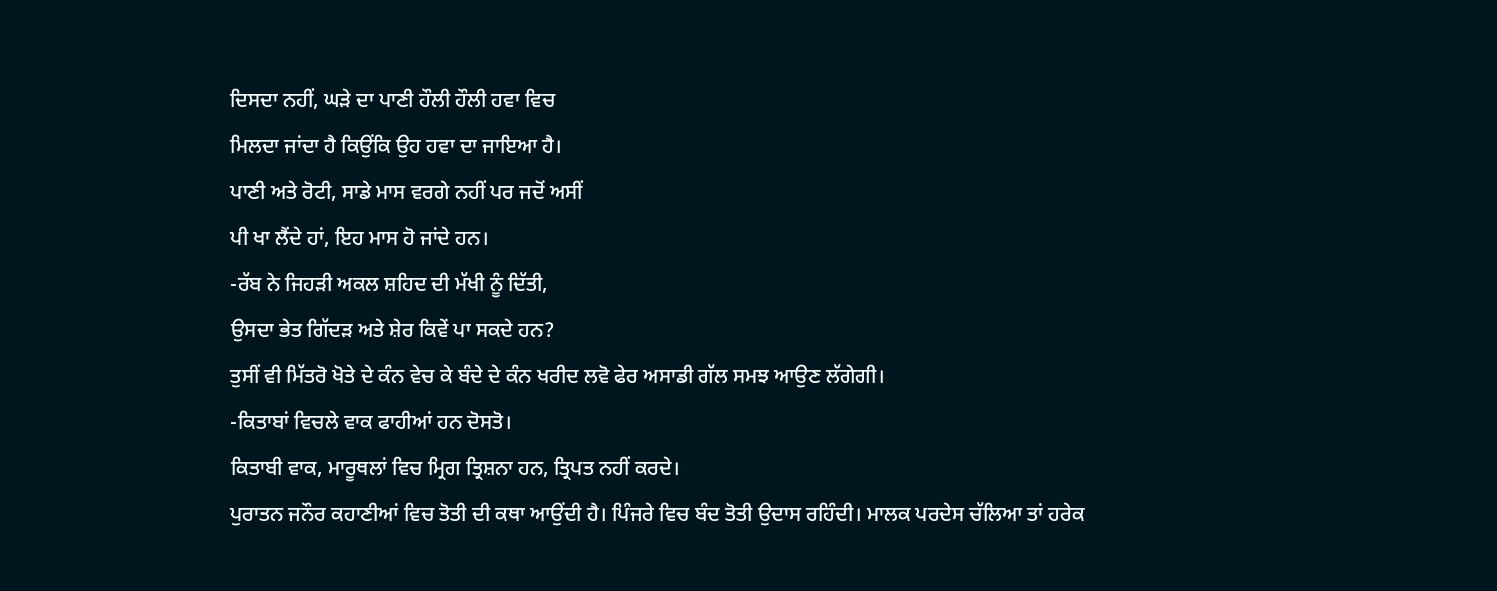ਦਿਸਦਾ ਨਹੀਂ, ਘੜੇ ਦਾ ਪਾਣੀ ਹੌਲੀ ਹੌਲੀ ਹਵਾ ਵਿਚ
ਮਿਲਦਾ ਜਾਂਦਾ ਹੈ ਕਿਉਂਕਿ ਉਹ ਹਵਾ ਦਾ ਜਾਇਆ ਹੈ।
ਪਾਣੀ ਅਤੇ ਰੋਟੀ, ਸਾਡੇ ਮਾਸ ਵਰਗੇ ਨਹੀਂ ਪਰ ਜਦੋਂ ਅਸੀਂ
ਪੀ ਖਾ ਲੈਂਦੇ ਹਾਂ, ਇਹ ਮਾਸ ਹੋ ਜਾਂਦੇ ਹਨ।
-ਰੱਬ ਨੇ ਜਿਹੜੀ ਅਕਲ ਸ਼ਹਿਦ ਦੀ ਮੱਖੀ ਨੂੰ ਦਿੱਤੀ,
ਉਸਦਾ ਭੇਤ ਗਿੱਦੜ ਅਤੇ ਸ਼ੇਰ ਕਿਵੇਂ ਪਾ ਸਕਦੇ ਹਨ?
ਤੁਸੀਂ ਵੀ ਮਿੱਤਰੋ ਖੋਤੇ ਦੇ ਕੰਨ ਵੇਚ ਕੇ ਬੰਦੇ ਦੇ ਕੰਨ ਖਰੀਦ ਲਵੋ ਫੇਰ ਅਸਾਡੀ ਗੱਲ ਸਮਝ ਆਉਣ ਲੱਗੇਗੀ।
-ਕਿਤਾਬਾਂ ਵਿਚਲੇ ਵਾਕ ਫਾਹੀਆਂ ਹਨ ਦੋਸਤੋ।
ਕਿਤਾਬੀ ਵਾਕ, ਮਾਰੂਥਲਾਂ ਵਿਚ ਮ੍ਰਿਗ ਤ੍ਰਿਸ਼ਨਾ ਹਨ, ਤ੍ਰਿਪਤ ਨਹੀਂ ਕਰਦੇ।
ਪੁਰਾਤਨ ਜਨੌਰ ਕਹਾਣੀਆਂ ਵਿਚ ਤੋਤੀ ਦੀ ਕਥਾ ਆਉਂਦੀ ਹੈ। ਪਿੰਜਰੇ ਵਿਚ ਬੰਦ ਤੋਤੀ ਉਦਾਸ ਰਹਿੰਦੀ। ਮਾਲਕ ਪਰਦੇਸ ਚੱਲਿਆ ਤਾਂ ਹਰੇਕ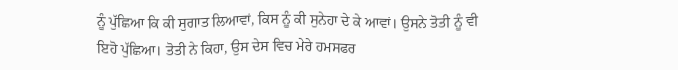ਨੂੰ ਪੁੱਛਿਆ ਕਿ ਕੀ ਸੁਗਾਤ ਲਿਆਵਾਂ, ਕਿਸ ਨੂੰ ਕੀ ਸੁਨੇਹਾ ਦੇ ਕੇ ਆਵਾਂ। ਉਸਨੇ ਤੋਤੀ ਨੂੰ ਵੀ ਇਹੋ ਪੁੱਛਿਆ। ਤੋਤੀ ਨੇ ਕਿਹਾ, ਉਸ ਦੇਸ ਵਿਚ ਮੇਰੇ ਹਮਸਫਰ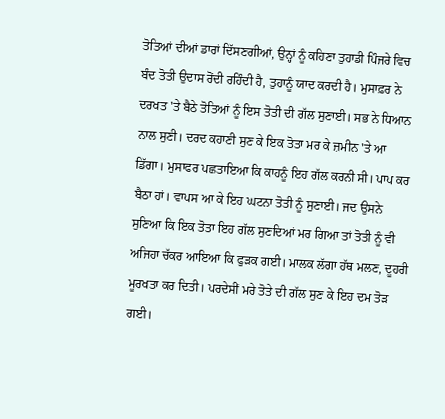ਤੋਤਿਆਂ ਦੀਆਂ ਡਾਰਾਂ ਦਿੱਸਣਗੀਆਂ, ਉਨ੍ਹਾਂ ਨੂੰ ਕਹਿਣਾ ਤੁਹਾਡੀ ਪਿੰਜਰੇ ਵਿਚ ਬੰਦ ਤੋਤੀ ਉਦਾਸ ਰੋਂਦੀ ਰਹਿੰਦੀ ਹੈ, ਤੁਹਾਨੂੰ ਯਾਦ ਕਰਦੀ ਹੈ। ਮੁਸਾਫ਼ਰ ਨੇ ਦਰਖਤ 'ਤੇ ਬੈਠੇ ਤੋਤਿਆਂ ਨੂੰ ਇਸ ਤੋਤੀ ਦੀ ਗੱਲ ਸੁਣਾਈ। ਸਭ ਨੇ ਧਿਆਨ ਨਾਲ ਸੁਣੀ। ਦਰਦ ਕਹਾਣੀ ਸੁਣ ਕੇ ਇਕ ਤੋਤਾ ਮਰ ਕੇ ਜ਼ਮੀਨ 'ਤੇ ਆ ਡਿੱਗਾ। ਮੁਸਾਫਰ ਪਛਤਾਇਆ ਕਿ ਕਾਹਨੂੰ ਇਹ ਗੱਲ ਕਰਨੀ ਸੀ। ਪਾਪ ਕਰ ਬੈਠਾ ਹਾਂ। ਵਾਪਸ ਆ ਕੇ ਇਹ ਘਟਨਾ ਤੋਤੀ ਨੂੰ ਸੁਣਾਈ। ਜਦ ਉਸਨੇ ਸੁਣਿਆ ਕਿ ਇਕ ਤੋਤਾ ਇਹ ਗੱਲ ਸੁਣਦਿਆਂ ਮਰ ਗਿਆ ਤਾਂ ਤੋਤੀ ਨੂੰ ਵੀ ਅਜਿਹਾ ਚੱਕਰ ਆਇਆ ਕਿ ਫੁੜਕ ਗਈ। ਮਾਲਕ ਲੱਗਾ ਹੱਥ ਮਲਣ, ਦੂਹਰੀ ਮੂਰਖਤਾ ਕਰ ਦਿਤੀ। ਪਰਦੇਸੀਂ ਮਰੇ ਤੋਤੇ ਦੀ ਗੱਲ ਸੁਣ ਕੇ ਇਹ ਦਮ ਤੋੜ ਗਈ।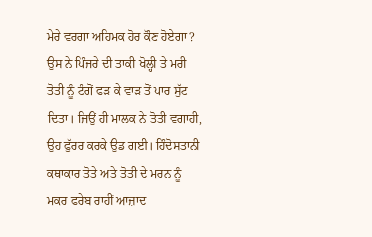ਮੇਰੇ ਵਰਗਾ ਅਹਿਮਕ ਹੋਰ ਕੌਣ ਹੋਏਗਾ? ਉਸ ਨੇ ਪਿੰਜਰੇ ਦੀ ਤਾਕੀ ਖੋਲ੍ਹੀ ਤੇ ਮਰੀ ਤੋਤੀ ਨੂੰ ਟੰਗੋਂ ਫੜ ਕੇ ਵਾੜ ਤੋਂ ਪਾਰ ਸੁੱਟ ਦਿਤਾ। ਜਿਉਂ ਹੀ ਮਾਲਕ ਨੇ ਤੋਤੀ ਵਗਾਹੀ, ਉਹ ਫੁੱਰਰ ਕਰਕੇ ਉਡ ਗਈ। ਹਿੰਦੋਸਤਾਨੀ ਕਥਾਕਾਰ ਤੋਤੇ ਅਤੇ ਤੋਤੀ ਦੇ ਮਰਨ ਨੂੰ ਮਕਰ ਫਰੇਬ ਰਾਹੀਂ ਆਜ਼ਾਦ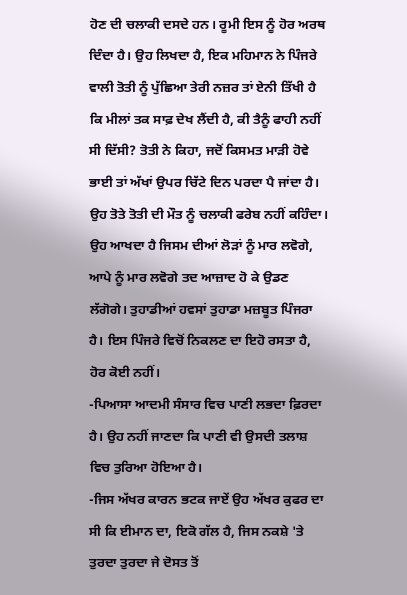ਹੋਣ ਦੀ ਚਲਾਕੀ ਦਸਦੇ ਹਨ। ਰੂਮੀ ਇਸ ਨੂੰ ਹੋਰ ਅਰਥ ਦਿੰਦਾ ਹੈ। ਉਹ ਲਿਖਦਾ ਹੈ, ਇਕ ਮਹਿਮਾਨ ਨੇ ਪਿੰਜਰੇ ਵਾਲੀ ਤੋਤੀ ਨੂੰ ਪੁੱਛਿਆ ਤੇਰੀ ਨਜ਼ਰ ਤਾਂ ਏਨੀ ਤਿੱਖੀ ਹੈ ਕਿ ਮੀਲਾਂ ਤਕ ਸਾਫ਼ ਦੇਖ ਲੈਂਦੀ ਹੈ, ਕੀ ਤੈਨੂੰ ਫਾਹੀ ਨਹੀਂ ਸੀ ਦਿੱਸੀ? ਤੋਤੀ ਨੇ ਕਿਹਾ, ਜਦੋਂ ਕਿਸਮਤ ਮਾੜੀ ਹੋਵੇ ਭਾਈ ਤਾਂ ਅੱਖਾਂ ਉਪਰ ਚਿੱਟੇ ਦਿਨ ਪਰਦਾ ਪੈ ਜਾਂਦਾ ਹੈ। ਉਹ ਤੋਤੇ ਤੋਤੀ ਦੀ ਮੌਤ ਨੂੰ ਚਲਾਕੀ ਫਰੇਬ ਨਹੀਂ ਕਹਿੰਦਾ। ਉਹ ਆਖਦਾ ਹੈ ਜਿਸਮ ਦੀਆਂ ਲੋੜਾਂ ਨੂੰ ਮਾਰ ਲਵੋਗੇ, ਆਪੇ ਨੂੰ ਮਾਰ ਲਵੋਗੇ ਤਦ ਆਜ਼ਾਦ ਹੋ ਕੇ ਉਡਣ ਲੱਗੋਗੇ। ਤੁਹਾਡੀਆਂ ਹਵਸਾਂ ਤੁਹਾਡਾ ਮਜ਼ਬੂਤ ਪਿੰਜਰਾ ਹੈ। ਇਸ ਪਿੰਜਰੇ ਵਿਚੋਂ ਨਿਕਲਣ ਦਾ ਇਹੋ ਰਸਤਾ ਹੈ, ਹੋਰ ਕੋਈ ਨਹੀਂ।
-ਪਿਆਸਾ ਆਦਮੀ ਸੰਸਾਰ ਵਿਚ ਪਾਣੀ ਲਭਦਾ ਫ਼ਿਰਦਾ ਹੈ। ਉਹ ਨਹੀਂ ਜਾਣਦਾ ਕਿ ਪਾਣੀ ਵੀ ਉਸਦੀ ਤਲਾਸ਼ ਵਿਚ ਤੁਰਿਆ ਹੋਇਆ ਹੈ।
-ਜਿਸ ਅੱਖਰ ਕਾਰਨ ਭਟਕ ਜਾਏਂ ਉਹ ਅੱਖਰ ਕੁਫਰ ਦਾ ਸੀ ਕਿ ਈਮਾਨ ਦਾ, ਇਕੋ ਗੱਲ ਹੈ, ਜਿਸ ਨਕਸ਼ੇ 'ਤੇ ਤੁਰਦਾ ਤੁਰਦਾ ਜੇ ਦੋਸਤ ਤੋਂ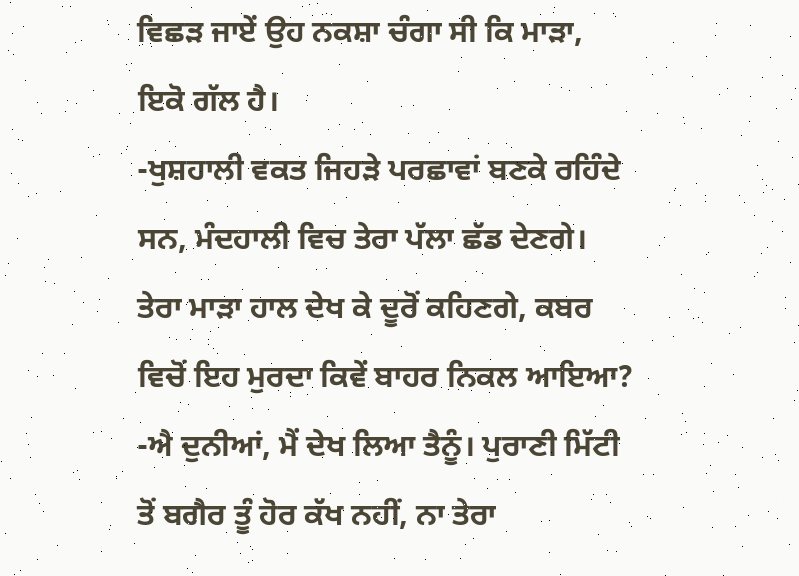ਵਿਛੜ ਜਾਏਂ ਉਹ ਨਕਸ਼ਾ ਚੰਗਾ ਸੀ ਕਿ ਮਾੜਾ, ਇਕੋ ਗੱਲ ਹੈ।
-ਖੁਸ਼ਹਾਲੀ ਵਕਤ ਜਿਹੜੇ ਪਰਛਾਵਾਂ ਬਣਕੇ ਰਹਿੰਦੇ ਸਨ, ਮੰਦਹਾਲੀ ਵਿਚ ਤੇਰਾ ਪੱਲਾ ਛੱਡ ਦੇਣਗੇ। ਤੇਰਾ ਮਾੜਾ ਹਾਲ ਦੇਖ ਕੇ ਦੂਰੋਂ ਕਹਿਣਗੇ, ਕਬਰ ਵਿਚੋਂ ਇਹ ਮੁਰਦਾ ਕਿਵੇਂ ਬਾਹਰ ਨਿਕਲ ਆਇਆ?
-ਐ ਦੁਨੀਆਂ, ਮੈਂ ਦੇਖ ਲਿਆ ਤੈਨੂੰ। ਪੁਰਾਣੀ ਮਿੱਟੀ ਤੋਂ ਬਗੈਰ ਤੂੰ ਹੋਰ ਕੱਖ ਨਹੀਂ, ਨਾ ਤੇਰਾ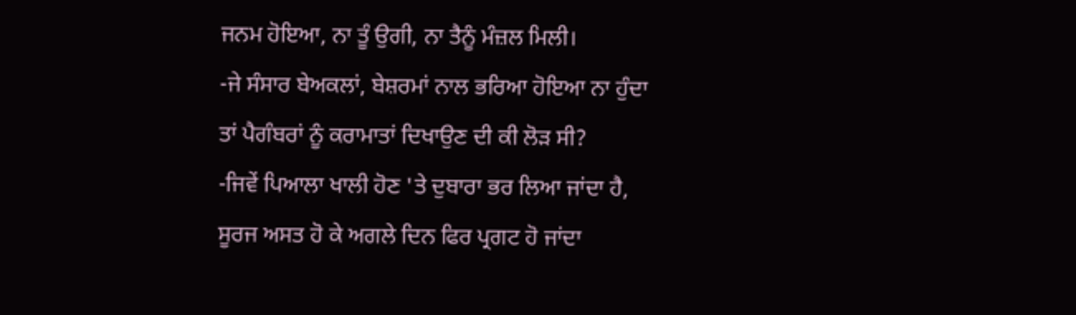ਜਨਮ ਹੋਇਆ, ਨਾ ਤੂੰ ਉਗੀ, ਨਾ ਤੈਨੂੰ ਮੰਜ਼ਲ ਮਿਲੀ।
-ਜੇ ਸੰਸਾਰ ਬੇਅਕਲਾਂ, ਬੇਸ਼ਰਮਾਂ ਨਾਲ ਭਰਿਆ ਹੋਇਆ ਨਾ ਹੁੰਦਾ ਤਾਂ ਪੈਗੰਬਰਾਂ ਨੂੰ ਕਰਾਮਾਤਾਂ ਦਿਖਾਉਣ ਦੀ ਕੀ ਲੋੜ ਸੀ?
-ਜਿਵੇਂ ਪਿਆਲਾ ਖਾਲੀ ਹੋਣ 'ਤੇ ਦੁਬਾਰਾ ਭਰ ਲਿਆ ਜਾਂਦਾ ਹੈ, ਸੂਰਜ ਅਸਤ ਹੋ ਕੇ ਅਗਲੇ ਦਿਨ ਫਿਰ ਪ੍ਰਗਟ ਹੋ ਜਾਂਦਾ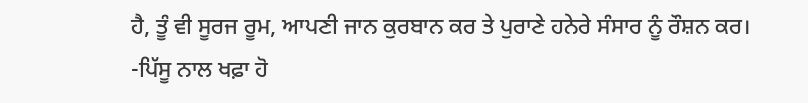ਹੈ, ਤੂੰ ਵੀ ਸੂਰਜ ਰੂਮ, ਆਪਣੀ ਜਾਨ ਕੁਰਬਾਨ ਕਰ ਤੇ ਪੁਰਾਣੇ ਹਨੇਰੇ ਸੰਸਾਰ ਨੂੰ ਰੌਸ਼ਨ ਕਰ।
-ਪਿੱਸੂ ਨਾਲ ਖਫ਼ਾ ਹੋ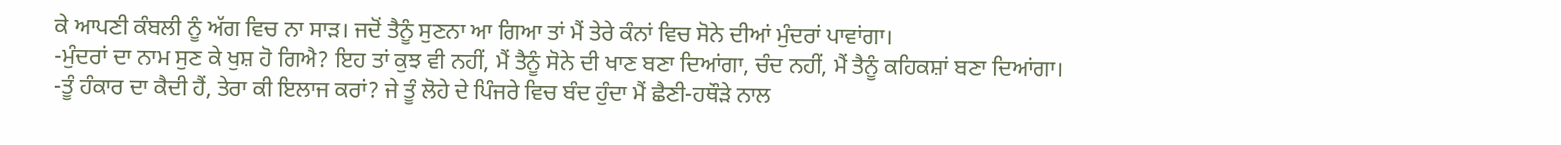ਕੇ ਆਪਣੀ ਕੰਬਲੀ ਨੂੰ ਅੱਗ ਵਿਚ ਨਾ ਸਾੜ। ਜਦੋਂ ਤੈਨੂੰ ਸੁਣਨਾ ਆ ਗਿਆ ਤਾਂ ਮੈਂ ਤੇਰੇ ਕੰਨਾਂ ਵਿਚ ਸੋਨੇ ਦੀਆਂ ਮੁੰਦਰਾਂ ਪਾਵਾਂਗਾ।
-ਮੁੰਦਰਾਂ ਦਾ ਨਾਮ ਸੁਣ ਕੇ ਖੁਸ਼ ਹੋ ਗਿਐ? ਇਹ ਤਾਂ ਕੁਝ ਵੀ ਨਹੀਂ, ਮੈਂ ਤੈਨੂੰ ਸੋਨੇ ਦੀ ਖਾਣ ਬਣਾ ਦਿਆਂਗਾ, ਚੰਦ ਨਹੀਂ, ਮੈਂ ਤੈਨੂੰ ਕਹਿਕਸ਼ਾਂ ਬਣਾ ਦਿਆਂਗਾ।
-ਤੂੰ ਹੰਕਾਰ ਦਾ ਕੈਦੀ ਹੈਂ, ਤੇਰਾ ਕੀ ਇਲਾਜ ਕਰਾਂ? ਜੇ ਤੂੰ ਲੋਹੇ ਦੇ ਪਿੰਜਰੇ ਵਿਚ ਬੰਦ ਹੁੰਦਾ ਮੈਂ ਛੈਣੀ-ਹਥੌੜੇ ਨਾਲ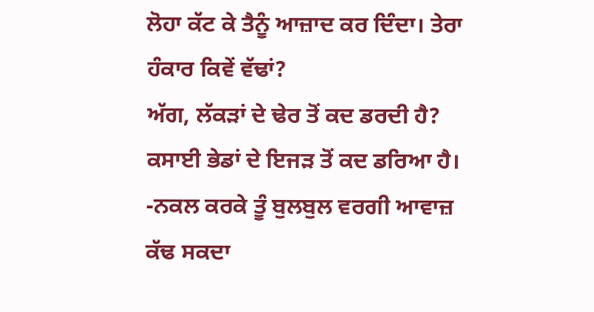ਲੋਹਾ ਕੱਟ ਕੇ ਤੈਨੂੰ ਆਜ਼ਾਦ ਕਰ ਦਿੰਦਾ। ਤੇਰਾ ਹੰਕਾਰ ਕਿਵੇਂ ਵੱਢਾਂ?
ਅੱਗ, ਲੱਕੜਾਂ ਦੇ ਢੇਰ ਤੋਂ ਕਦ ਡਰਦੀ ਹੈ?
ਕਸਾਈ ਭੇਡਾਂ ਦੇ ਇਜੜ ਤੋਂ ਕਦ ਡਰਿਆ ਹੈ।
-ਨਕਲ ਕਰਕੇ ਤੂੰ ਬੁਲਬੁਲ ਵਰਗੀ ਆਵਾਜ਼ ਕੱਢ ਸਕਦਾ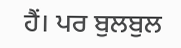ਹੈਂ। ਪਰ ਬੁਲਬੁਲ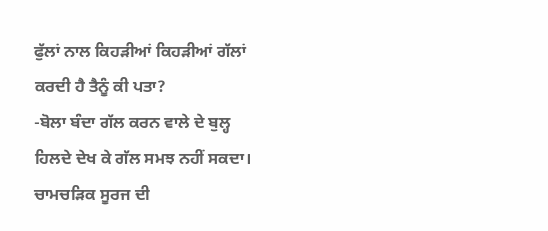ਫੁੱਲਾਂ ਨਾਲ ਕਿਹੜੀਆਂ ਕਿਹੜੀਆਂ ਗੱਲਾਂ ਕਰਦੀ ਹੈ ਤੈਨੂੰ ਕੀ ਪਤਾ?
-ਬੋਲਾ ਬੰਦਾ ਗੱਲ ਕਰਨ ਵਾਲੇ ਦੇ ਬੁਲ੍ਹ ਹਿਲਦੇ ਦੇਖ ਕੇ ਗੱਲ ਸਮਝ ਨਹੀਂ ਸਕਦਾ। ਚਾਮਚੜਿਕ ਸੂਰਜ ਦੀ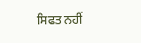ਸਿਫਤ ਨਹੀਂ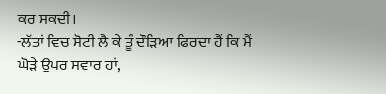ਕਰ ਸਕਦੀ।
-ਲੱਤਾਂ ਵਿਚ ਸੋਟੀ ਲੈ ਕੇ ਤੂੰ ਦੌੜਿਆ ਫਿਰਦਾ ਹੈਂ ਕਿ ਮੈਂ ਘੋੜੇ ਉਪਰ ਸਵਾਰ ਹਾਂ,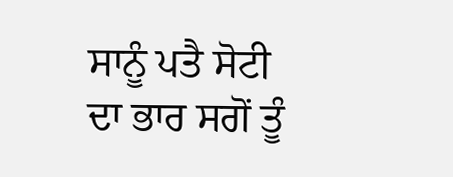ਸਾਨੂੰ ਪਤੈ ਸੋਟੀ ਦਾ ਭਾਰ ਸਗੋਂ ਤੂੰ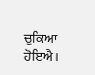ਚੁਕਿਆ ਹੋਇਐ।